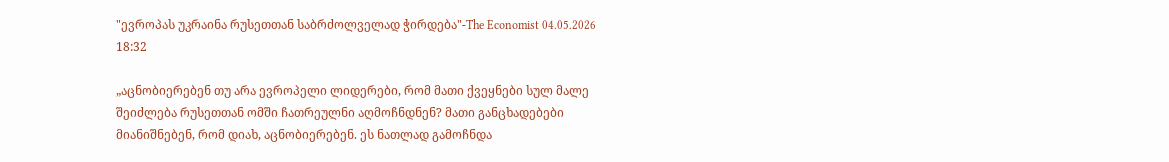"ევროპას უკრაინა რუსეთთან საბრძოლველად ჭირდება"-The Economist 04.05.2026 18:32

„აცნობიერებენ თუ არა ევროპელი ლიდერები, რომ მათი ქვეყნები სულ მალე შეიძლება რუსეთთან ომში ჩათრეულნი აღმოჩნდნენ? მათი განცხადებები მიანიშნებენ, რომ დიახ, აცნობიერებენ. ეს ნათლად გამოჩნდა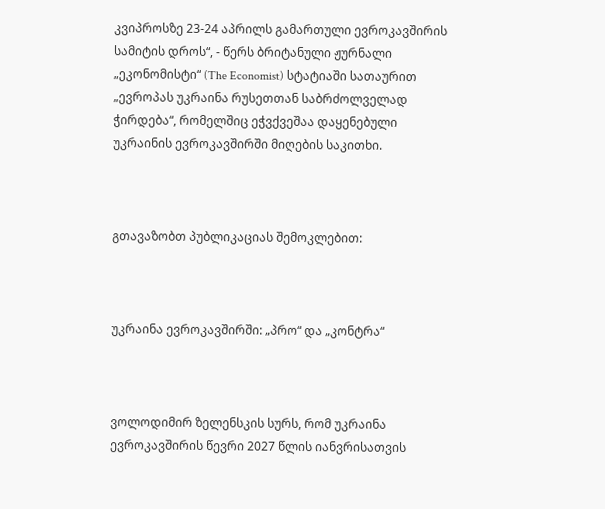კვიპროსზე 23-24 აპრილს გამართული ევროკავშირის სამიტის დროს“, - წერს ბრიტანული ჟურნალი „ეკონომისტი“ (The Economist) სტატიაში სათაურით „ევროპას უკრაინა რუსეთთან საბრძოლველად ჭირდება“, რომელშიც ეჭვქვეშაა დაყენებული უკრაინის ევროკავშირში მიღების საკითხი.



გთავაზობთ პუბლიკაციას შემოკლებით:



უკრაინა ევროკავშირში: „პრო“ და „კონტრა“



ვოლოდიმირ ზელენსკის სურს, რომ უკრაინა ევროკავშირის წევრი 2027 წლის იანვრისათვის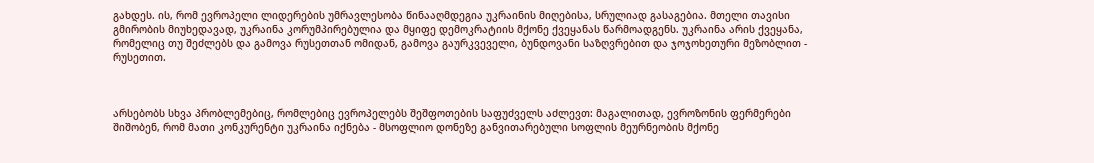გახდეს. ის, რომ ევროპელი ლიდერების უმრავლესობა წინააღმდეგია უკრაინის მიღებისა, სრულიად გასაგებია. მთელი თავისი გმირობის მიუხედავად, უკრაინა კორუმპირებულია და მყიფე დემოკრატიის მქონე ქვეყანას წარმოადგენს. უკრაინა არის ქვეყანა, რომელიც თუ შეძლებს და გამოვა რუსეთთან ომიდან, გამოვა გაურკვეველი, ბუნდოვანი საზღვრებით და ჯოჯოხეთური მეზობლით - რუსეთით.



არსებობს სხვა პრობლემებიც, რომლებიც ევროპელებს შეშფოთების საფუძველს აძლევთ: მაგალითად, ევროზონის ფერმერები შიშობენ, რომ მათი კონკურენტი უკრაინა იქნება - მსოფლიო დონეზე განვითარებული სოფლის მეურნეობის მქონე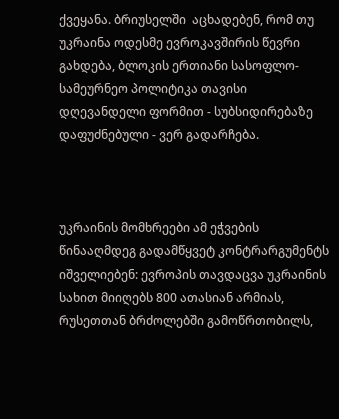ქვეყანა. ბრიუსელში  აცხადებენ, რომ თუ უკრაინა ოდესმე ევროკავშირის წევრი გახდება, ბლოკის ერთიანი სასოფლო-სამეურნეო პოლიტიკა თავისი დღევანდელი ფორმით - სუბსიდირებაზე დაფუძნებული - ვერ გადარჩება.



უკრაინის მომხრეები ამ ეჭვების წინააღმდეგ გადამწყვეტ კონტრარგუმენტს იშველიებენ: ევროპის თავდაცვა უკრაინის სახით მიიღებს 800 ათასიან არმიას, რუსეთთან ბრძოლებში გამოწრთობილს,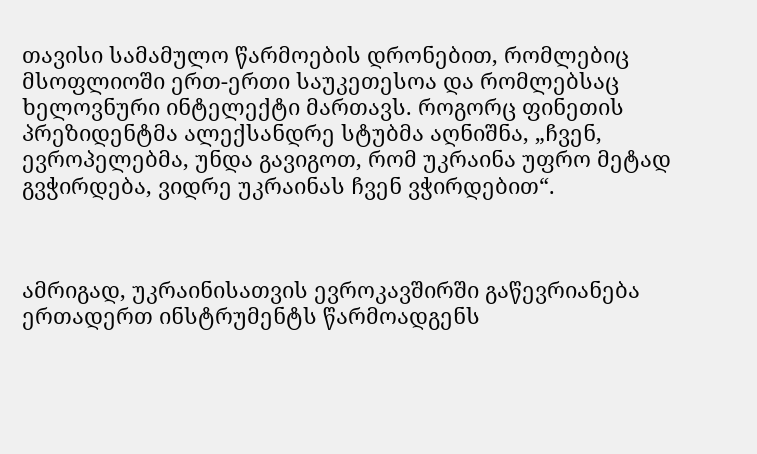თავისი სამამულო წარმოების დრონებით, რომლებიც მსოფლიოში ერთ-ერთი საუკეთესოა და რომლებსაც ხელოვნური ინტელექტი მართავს. როგორც ფინეთის პრეზიდენტმა ალექსანდრე სტუბმა აღნიშნა, „ჩვენ, ევროპელებმა, უნდა გავიგოთ, რომ უკრაინა უფრო მეტად გვჭირდება, ვიდრე უკრაინას ჩვენ ვჭირდებით“.



ამრიგად, უკრაინისათვის ევროკავშირში გაწევრიანება ერთადერთ ინსტრუმენტს წარმოადგენს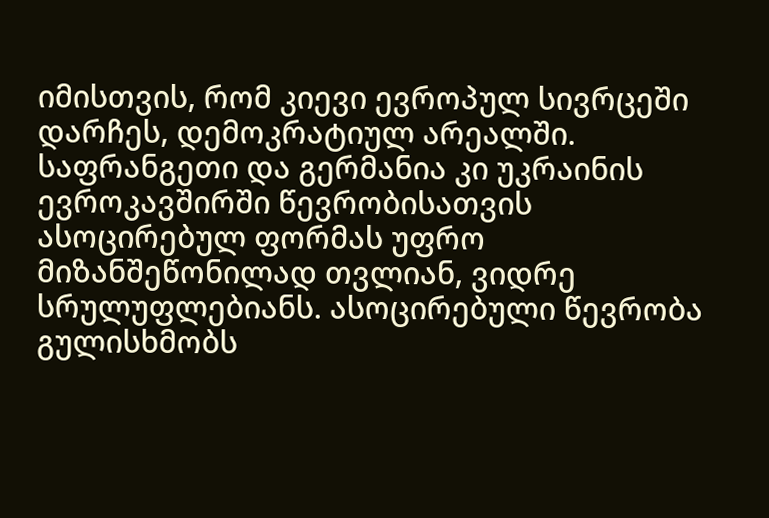იმისთვის, რომ კიევი ევროპულ სივრცეში დარჩეს, დემოკრატიულ არეალში. საფრანგეთი და გერმანია კი უკრაინის ევროკავშირში წევრობისათვის ასოცირებულ ფორმას უფრო მიზანშეწონილად თვლიან, ვიდრე სრულუფლებიანს. ასოცირებული წევრობა გულისხმობს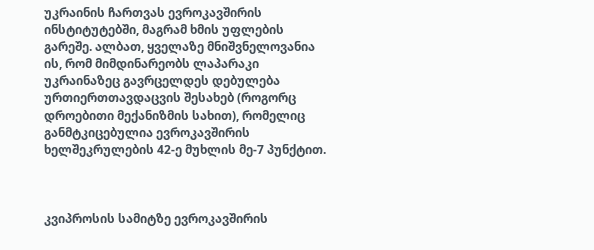უკრაინის ჩართვას ევროკავშირის ინსტიტუტებში, მაგრამ ხმის უფლების გარეშე. ალბათ, ყველაზე მნიშვნელოვანია ის, რომ მიმდინარეობს ლაპარაკი უკრაინაზეც გავრცელდეს დებულება ურთიერთთავდაცვის შესახებ (როგორც დროებითი მექანიზმის სახით), რომელიც განმტკიცებულია ევროკავშირის ხელშეკრულების 42-ე მუხლის მე-7 პუნქტით.



კვიპროსის სამიტზე ევროკავშირის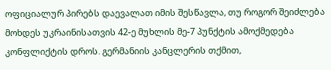ოფიციალურ პირებს დაევალათ იმის შესწავლა, თუ როგორ შეიძლება მოხდეს უკრაინისათვის 42-ე მუხლის მე-7 პუნქტის ამოქმედება კონფლიქტის დროს. გერმანიის კანცლერის თქმით,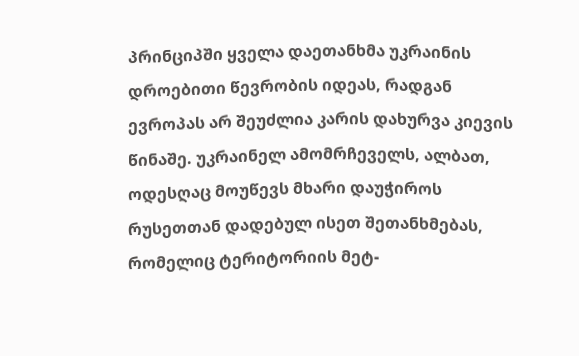პრინციპში ყველა დაეთანხმა უკრაინის დროებითი წევრობის იდეას, რადგან ევროპას არ შეუძლია კარის დახურვა კიევის წინაშე. უკრაინელ ამომრჩეველს, ალბათ, ოდესღაც მოუწევს მხარი დაუჭიროს რუსეთთან დადებულ ისეთ შეთანხმებას, რომელიც ტერიტორიის მეტ-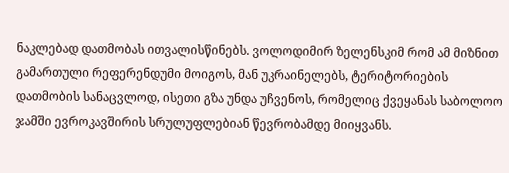ნაკლებად დათმობას ითვალისწინებს. ვოლოდიმირ ზელენსკიმ რომ ამ მიზნით გამართული რეფერენდუმი მოიგოს, მან უკრაინელებს, ტერიტორიების დათმობის სანაცვლოდ, ისეთი გზა უნდა უჩვენოს, რომელიც ქვეყანას საბოლოო ჯამში ევროკავშირის სრულუფლებიან წევრობამდე მიიყვანს.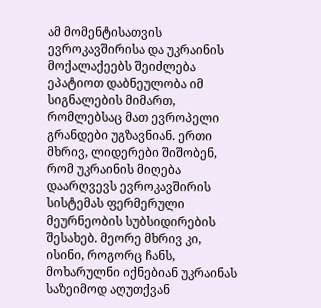ამ მომენტისათვის ევროკავშირისა და უკრაინის მოქალაქეებს შეიძლება ეპატიოთ დაბნეულობა იმ სიგნალების მიმართ, რომლებსაც მათ ევროპელი გრანდები უგზავნიან. ერთი მხრივ, ლიდერები შიშობენ, რომ უკრაინის მიღება დაარღვევს ევროკავშირის სისტემას ფერმერული მეურნეობის სუბსიდირების შესახებ. მეორე მხრივ კი, ისინი, როგორც ჩანს, მოხარულნი იქნებიან უკრაინას საზეიმოდ აღუთქვან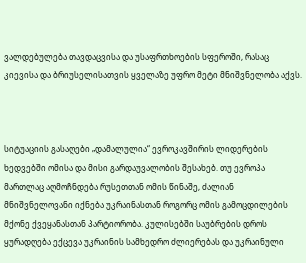ვალდებულება თავდაცვისა და უსაფრთხოების სფეროში, რასაც კიევისა და ბრიუსელისათვის ყველაზე უფრო მეტი მნიშვნელობა აქვს.



სიტუაციის გასაღები „დამალულია“ ევროკავშირის ლიდერების ხედვებში ომისა და მისი გარდაუვალობის შესახებ. თუ ევროპა მართლაც აღმოჩნდება რუსეთთან ომის წინაშე, ძალიან მნიშვნელოვანი იქნება უკრაინასთან როგორც ომის გამოცდილების მქონე ქვეყანასთან პარტიორობა. კულისებში საუბრების დროს ყურადღება ექცევა უკრაინის სამხედრო ძლიერებას და უკრაინული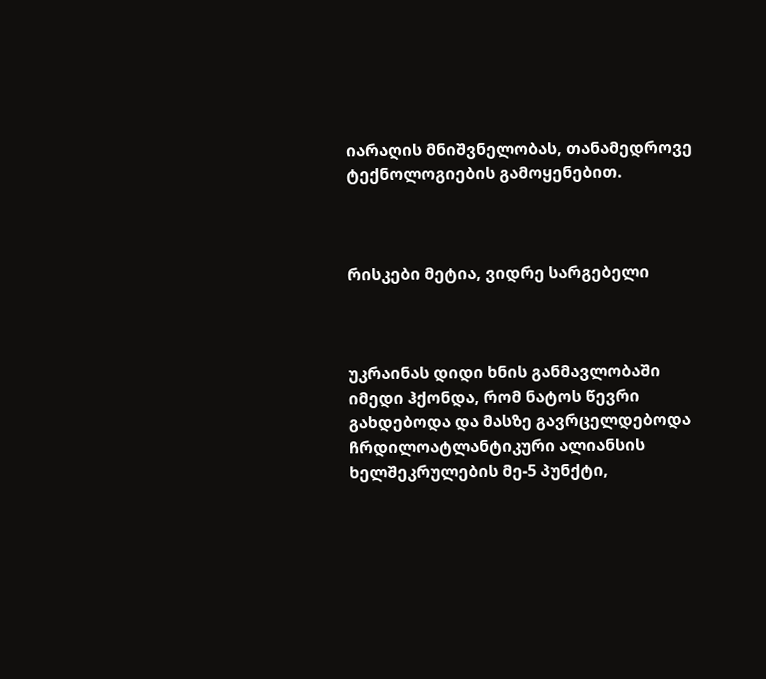იარაღის მნიშვნელობას, თანამედროვე ტექნოლოგიების გამოყენებით.



რისკები მეტია, ვიდრე სარგებელი



უკრაინას დიდი ხნის განმავლობაში იმედი ჰქონდა, რომ ნატოს წევრი გახდებოდა და მასზე გავრცელდებოდა ჩრდილოატლანტიკური ალიანსის ხელშეკრულების მე-5 პუნქტი,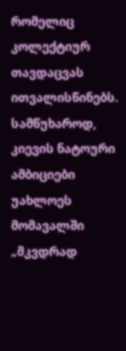რომელიც კოლექტიურ თავდაცვას ითვალისწინებს. სამწუხაროდ, კიევის ნატოური ამბიციები უახლოეს მომავალში „მკვდრად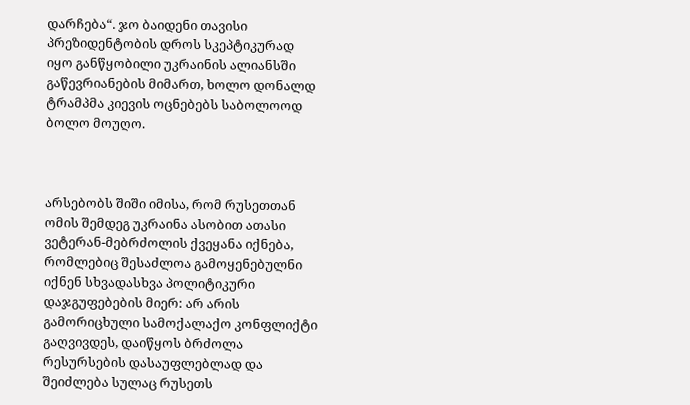დარჩება“. ჯო ბაიდენი თავისი პრეზიდენტობის დროს სკეპტიკურად იყო განწყობილი უკრაინის ალიანსში გაწევრიანების მიმართ, ხოლო დონალდ ტრამპმა კიევის ოცნებებს საბოლოოდ ბოლო მოუღო.



არსებობს შიში იმისა, რომ რუსეთთან ომის შემდეგ უკრაინა ასობით ათასი ვეტერან-მებრძოლის ქვეყანა იქნება, რომლებიც შესაძლოა გამოყენებულნი იქნენ სხვადასხვა პოლიტიკური დაჯგუფებების მიერ: არ არის გამორიცხული სამოქალაქო კონფლიქტი გაღვივდეს, დაიწყოს ბრძოლა რესურსების დასაუფლებლად და შეიძლება სულაც რუსეთს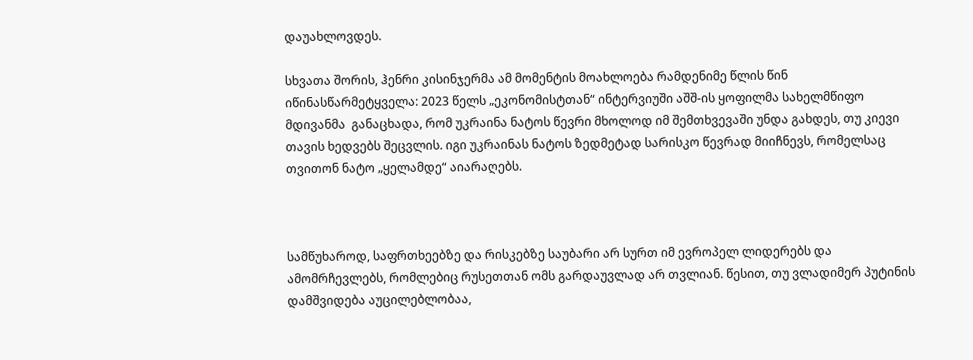დაუახლოვდეს.

სხვათა შორის, ჰენრი კისინჯერმა ამ მომენტის მოახლოება რამდენიმე წლის წინ იწინასწარმეტყველა: 2023 წელს „ეკონომისტთან“ ინტერვიუში აშშ-ის ყოფილმა სახელმწიფო მდივანმა  განაცხადა, რომ უკრაინა ნატოს წევრი მხოლოდ იმ შემთხვევაში უნდა გახდეს, თუ კიევი თავის ხედვებს შეცვლის. იგი უკრაინას ნატოს ზედმეტად სარისკო წევრად მიიჩნევს, რომელსაც თვითონ ნატო „ყელამდე“ აიარაღებს.



სამწუხაროდ, საფრთხეებზე და რისკებზე საუბარი არ სურთ იმ ევროპელ ლიდერებს და ამომრჩევლებს, რომლებიც რუსეთთან ომს გარდაუვლად არ თვლიან. წესით, თუ ვლადიმერ პუტინის დამშვიდება აუცილებლობაა,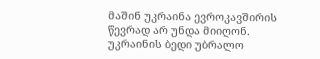მაშინ უკრაინა ევროკავშირის წევრად არ უნდა მიიღონ. უკრაინის ბედი უბრალო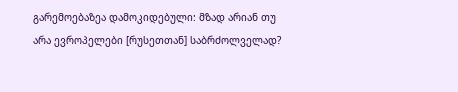გარემოებაზეა დამოკიდებული: მზად არიან თუ არა ევროპელები [რუსეთთან] საბრძოლველად?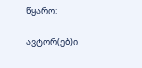წყარო:

ავტორ(ებ)ი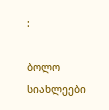:

ბოლო სიახლეები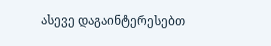ასევე დაგაინტერესებთ